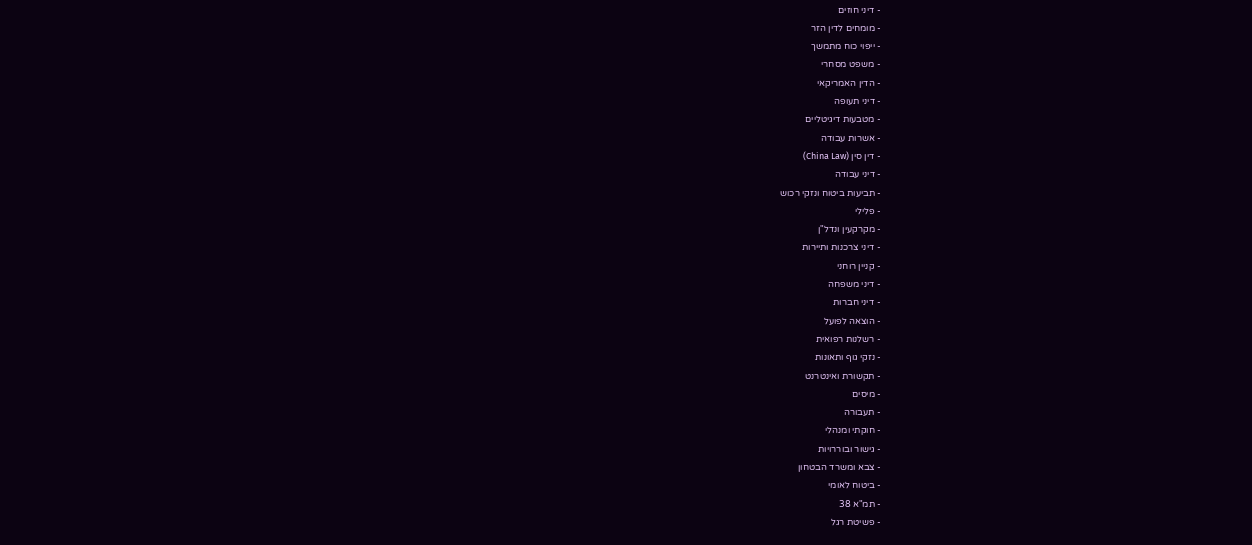- דיני חוזים
- מומחים לדין הזר
- ייפוי כוח מתמשך
- משפט מסחרי
- הדין האמריקאי
- דיני תעופה
- מטבעות דיגיטליים
- אשרות עבודה
- דין סין (China Law)
- דיני עבודה
- תביעות ביטוח ונזקי רכוש
- פלילי
- מקרקעין ונדל"ן
- דיני צרכנות ותיירות
- קניין רוחני
- דיני משפחה
- דיני חברות
- הוצאה לפועל
- רשלנות רפואית
- נזקי גוף ותאונות
- תקשורת ואינטרנט
- מיסים
- תעבורה
- חוקתי ומנהלי
- גישור ובוררויות
- צבא ומשרד הבטחון
- ביטוח לאומי
- תמ"א 38
- פשיטת רגל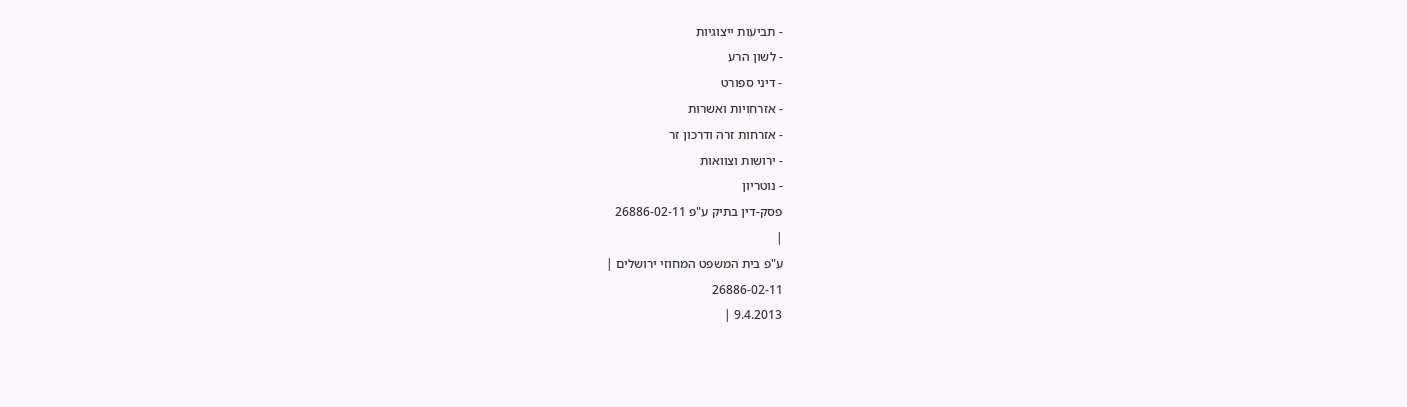- תביעות ייצוגיות
- לשון הרע
- דיני ספורט
- אזרחויות ואשרות
- אזרחות זרה ודרכון זר
- ירושות וצוואות
- נוטריון
פסק-דין בתיק ע"פ 26886-02-11
|
ע"פ בית המשפט המחוזי ירושלים |
26886-02-11
9.4.2013 |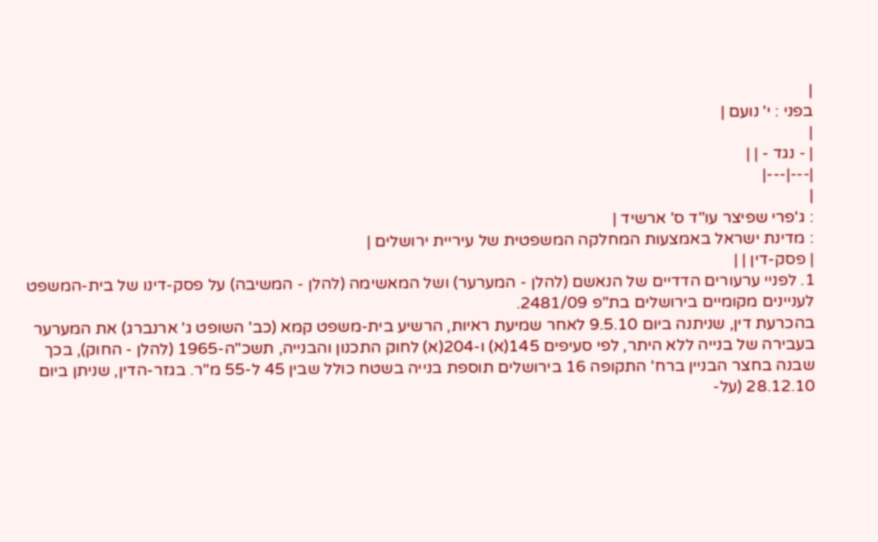|
בפני : י' נועם |
|
| - נגד - | |
|---|---|
|
: ג'פרי שפיצר עו"ד ס' ארשיד |
: מדינת ישראל באמצעות המחלקה המשפטית של עיריית ירושלים |
| פסק-דין | |
1. לפניי ערעורים הדדיים של הנאשם (להלן - המערער) ושל המאשימה (להלן - המשיבה) על פסק-דינו של בית-המשפט לעניינים מקומיים בירושלים בת"פ 2481/09.
בהכרעת דין, שניתנה ביום 9.5.10 לאחר שמיעת ראיות, הרשיע בית-משפט קמא (כב' השופט ג' ארנברג) את המערער בעבירה של בנייה ללא היתר, לפי סעיפים 145(א) ו-204(א) לחוק התכנון והבנייה, תשכ"ה-1965 (להלן - החוק), בכך שבנה בחצר הבניין ברח' התקופה 16 בירושלים תוספת בנייה בשטח כולל שבין 45 ל-55 מ"ר. בגזר-הדין, שניתן ביום 28.12.10 (על-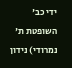ידי כב' השופטת ת' נמרודי) נידון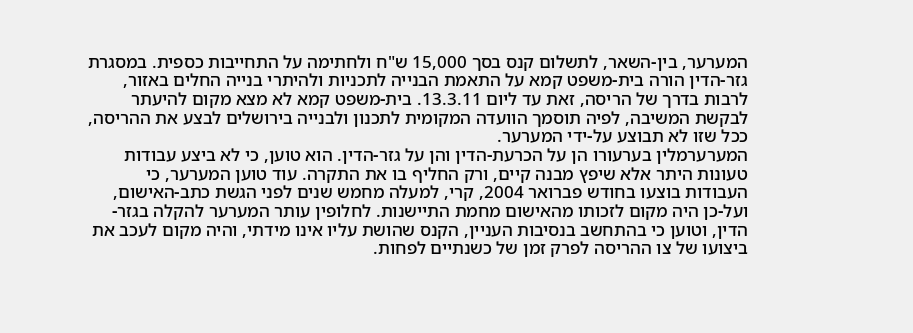המערער, בין-השאר, לתשלום קנס בסך 15,000 ש"ח ולחתימה על התחייבות כספית. במסגרת גזר-הדין הורה בית-משפט קמא על התאמת הבנייה לתכניות ולהיתרי בנייה החלים באזור, לרבות בדרך של הריסה, זאת עד ליום 13.3.11. בית-משפט קמא לא מצא מקום להיעתר לבקשת המשיבה, לפיה תוסמך הוועדה המקומית לתכנון ולבנייה בירושלים לבצע את ההריסה, ככל שזו לא תבוצע על-ידי המערער.
המערערמלין בערעורו הן על הכרעת-הדין והן על גזר-הדין. הוא טוען, כי לא ביצע עבודות טעונות היתר אלא שיפץ מבנה קיים, ורק החליף בו את התקרה. עוד טוען המערער, כי העבודות בוצעו בחודש פברואר 2004, קרי, למעלה מחמש שנים לפני הגשת כתב-האישום, ועל-כן היה מקום לזכותו מהאישום מחמת התיישנות. לחלופין עותר המערער להקלה בגזר-הדין, וטוען כי בהתחשב בנסיבות העניין, הקנס שהושת עליו אינו מידתי, והיה מקום לעכב את ביצועו של צו ההריסה לפרק זמן של כשנתיים לפחות.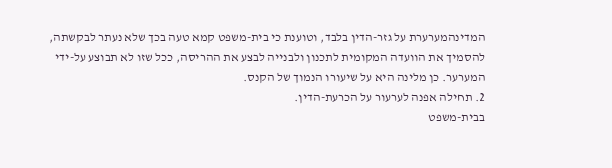המדינהמערערת על גזר-הדין בלבד, וטוענת כי בית-משפט קמא טעה בכך שלא נעתר לבקשתה, להסמיך את הוועדה המקומית לתכנון ולבנייה לבצע את ההריסה, ככל שזו לא תבוצע על-ידי המערער. כן מלינה היא על שיעורו הנמוך של הקנס.
2. תחילה אפנה לערעור על הכרעת-הדין.
בבית-משפט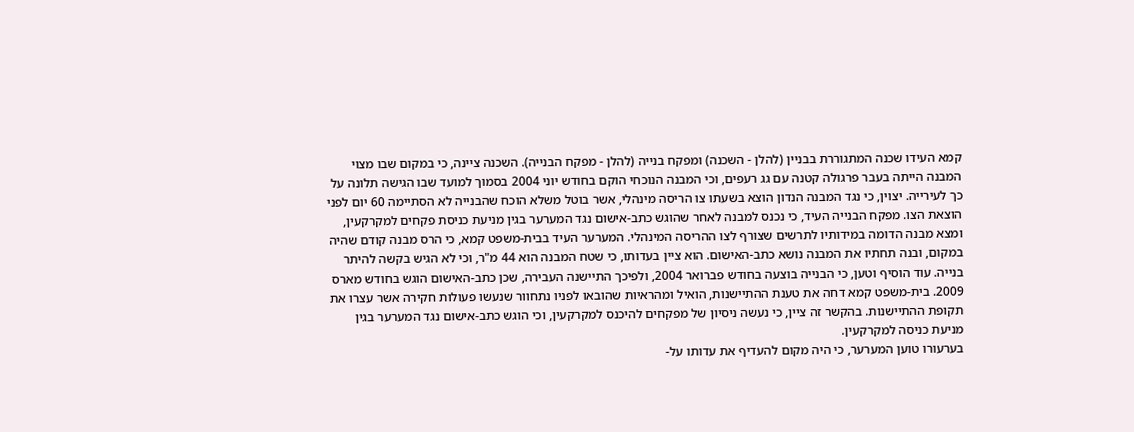קמא העידו שכנה המתגוררת בבניין (להלן - השכנה) ומפקח בנייה (להלן - מפקח הבנייה). השכנה ציינה, כי במקום שבו מצוי המבנה הייתה בעבר פרגולה קטנה עם גג רעפים, וכי המבנה הנוכחי הוקם בחודש יוני 2004 בסמוך למועד שבו הגישה תלונה על כך לעירייה. יצוין, כי נגד המבנה הנדון הוצא בשעתו צו הריסה מינהלי, אשר בוטל משלא הוכח שהבנייה לא הסתיימה 60 יום לפני הוצאת הצו. מפקח הבנייה העיד, כי נכנס למבנה לאחר שהוגש כתב-אישום נגד המערער בגין מניעת כניסת פקחים למקרקעין, ומצא מבנה הדומה במידותיו לתרשים שצורף לצו ההריסה המינהלי. המערער העיד בבית-משפט קמא, כי הרס מבנה קודם שהיה במקום, ובנה תחתיו את המבנה נושא כתב-האישום. הוא ציין בעדותו, כי שטח המבנה הוא 44 מ"ר, וכי לא הגיש בקשה להיתר בנייה. עוד הוסיף וטען, כי הבנייה בוצעה בחודש פברואר 2004, ולפיכך התיישנה העבירה, שכן כתב-האישום הוגש בחודש מארס 2009. בית-משפט קמא דחה את טענת ההתיישנות, הואיל ומהראיות שהובאו לפניו נתחוור שנעשו פעולות חקירה אשר עצרו את תקופת ההתיישנות. בהקשר זה ציין, כי נעשה ניסיון של מפקחים להיכנס למקרקעין, וכי הוגש כתב-אישום נגד המערער בגין מניעת כניסה למקרקעין.
בערעורו טוען המערער, כי היה מקום להעדיף את עדותו על-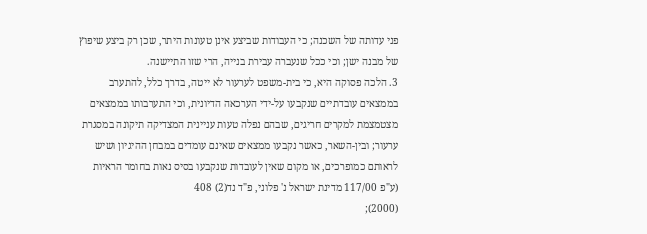פני עדותה של השכנה; כי העבודות שביצע אינן טעונות היתר, שכן רק ביצע שיפוץ של מבנה ישן; וכי ככל שנעברה עבירת בנייה, הרי שזו התיישנה.
3. הלכה פסוקה היא, כי בית-משפט לערעור לא ייטה, בדרך כלל, להתערב בממצאים עובדתיים שנקבעו על-ידי הערכאה הדיונית, וכי התערבותו בממצאים מצטמצמת למקרים חריגים, שבהם נפלה טעות עניינית המצדיקה תיקונה במסגרת ערעור; ובין-השאר, כאשר נקבעו ממצאים שאינם עומדים במבחן ההיגיון ושיש לראותם כמופרכים, או מקום שאין לעובדות שנקבעו בסיס נאות בחומר הראיות (ע"פ 117/00 מדינת ישראל נ' פלוני, פ"ד נד(2) 408
(2000);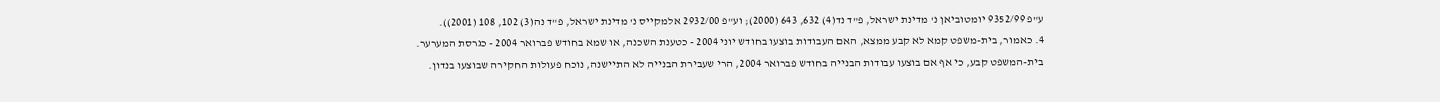ע"פ 9352/99 יומטוביאן נ' מדינת ישראל, פ"ד נד(4) 632, 643 (2000); וע"פ 2932/00 אלמקייס נ' מדינת ישראל, פ"ד נה(3) 102, 108 (2001)).
4. כאמור, בית-משפט קמא לא קבע ממצא, האם העבודות בוצעו בחודש יוני 2004 - כטענת השכנה, או שמא בחודש פברואר 2004 - כגרסת המערער. בית-המשפט קבע, כי אף אם בוצעו עבודות הבנייה בחודש פברואר 2004, הרי שעבירת הבנייה לא התיישנה, נוכח פעולות החקירה שבוצעו בנדון.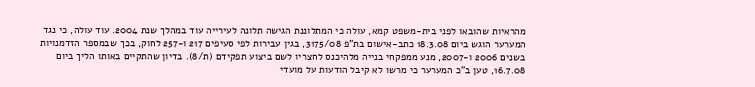מהראיות שהובאו לפני בית-משפט קמא, עולה כי המתלוננת הגישה תלונה לעירייה עוד במהלך שנת 2004. עוד עולה, כי נגד המערער הוגש ביום 18.3.08 כתב-אישום בת"פ 3175/08, בגין עבירות לפי סעיפים 217 ו-257 לחוק, בכך שבמספר הזדמנויות בשנים 2006 ו-2007, מנע ממפקחי בנייה מלהיכנס לחצריו לשם ביצוע תפקידם (ת/8). בדיון שהתקיים באותו הליך ביום 16.7.08, טען ב"כ המערער כי מרשו לא קיבל הודעות על מועדי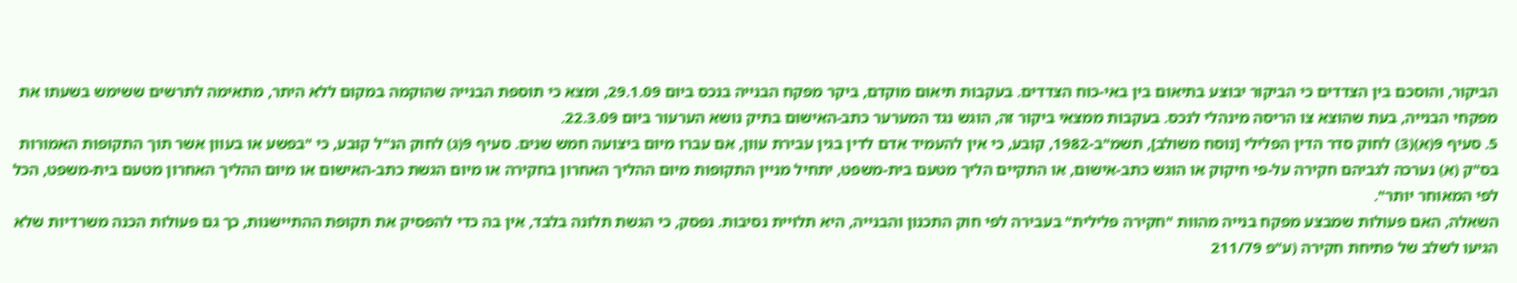הביקור, והוסכם בין הצדדים כי הביקור יבוצע בתיאום בין באי-כוח הצדדים. בעקבות תיאום מוקדם, ביקר מפקח הבנייה בנכס ביום 29.1.09, ומצא כי תוספת הבנייה שהוקמה במקום ללא היתר, מתאימה לתרשים ששימש בשעתו את מפקחי הבנייה, בעת שהוצא צו הריסה מינהלי לנכס. בעקבות ממצאי ביקור זה, הוגש נגד המערער כתב-האישום בתיק נושא הערעור ביום 22.3.09.
5. סעיף 9(א)(3) לחוק סדר הדין הפלילי [נוסח משולב], תשמ"ב-1982, קובע, כי אין להעמיד אדם לדין בגין עבירת עוון, אם עברו מיום ביצועה חמש שנים. סעיף 9(ג) לחוק הנ"ל קובע, כי "בפשע או בעוון אשר תוך התקופות האמורות בס"ק (א) נערכה לגביהם חקירה על-פי חיקוק או הוגש כתב-אישום, או התקיים הליך מטעם בית-משפט, יתחיל מניין התקופות מיום ההליך האחרון בחקירה או מיום הגשת כתב-האישום או מיום ההליך האחרון מטעם בית-משפט, הכל לפי המאוחר יותר".
השאלה, האם פעולות שמבצע מפקח בנייה מהוות "חקירה פלילית" בעבירה לפי חוק התכנון והבנייה, היא תלויית נסיבות. נפסק, כי הגשת תלונה בלבד, אין בה כדי להפסיק את תקופת ההתיישנות, כך גם פעולות הכנה משרדיות שלא הגיעו לשלב של פתיחת חקירה (ע"פ 211/79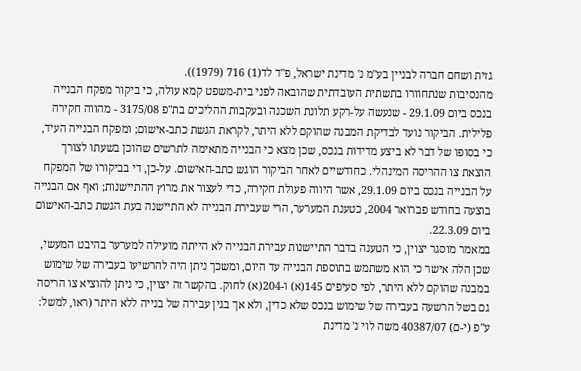גזית ושחם חברה לבניין בע"מ נ' מדינת ישראל, פ"ד לד(1) 716 (1979)).
מהנסיבות שנתחוורו בתשתית העובדתית שהובאה לפני בית-משפט קמא עולה, כי ביקור מפקח הבנייה בנכס ביום 29.1.09 - שנעשה על-רקע תלונת השכנה ובעקבות ההליכים בת"פ 3175/08 - מהווה חקירה פלילית. הביקור נועד לבדיקת המבנה שהוקם ללא היתר, לקראת הגשת כתב-אישום; ומפקח הבנייה העיד, כי בסופו של דבר לא ביצע מדידות בנכס, שכן מצא כי הבנייה מתאימה לתרשים שהוכן בשעתו לצורך הוצאת צו ההריסה המינהלי. כחודשיים לאחר הביקור הוגש כתב-האישום. על-כן, די בביקורו של המפקח על הבנייה בנכס ביום 29.1.09, אשר היווה פעולת חקירה, כדי לעצור את מרוץ ההתיישנות; ואף אם הבנייה בוצעה בחודש פברואר 2004, כטענת המערער, הרי שעבירת הבנייה לא התיישנה בעת הגשת כתב-האישום ביום 22.3.09.
במאמר מוסגר יצוין, כי הטענה בדבר התיישנות עבירת הבנייה לא הייתה מועילה למערער בהיבט המעשי, שכן הלה אישר כי הוא משתמש בתוספת הבנייה עד היום, ומשכך ניתן היה להרשיעו בעבירה של שימוש במבנה שהוקם ללא היתר, לפי סעיפים 145(א) ו-204(א) לחוק. בהקשר זה יצוין, כי ניתן להוציא צו הריסה גם בשל הרשעה בעבירה של שימוש בנכס שלא כדין, ולא אך בגין עבירה של בנייה ללא היתר (ראו, למשל: ע"פ (י-ם) 40387/07 משה לוי נ' מדינת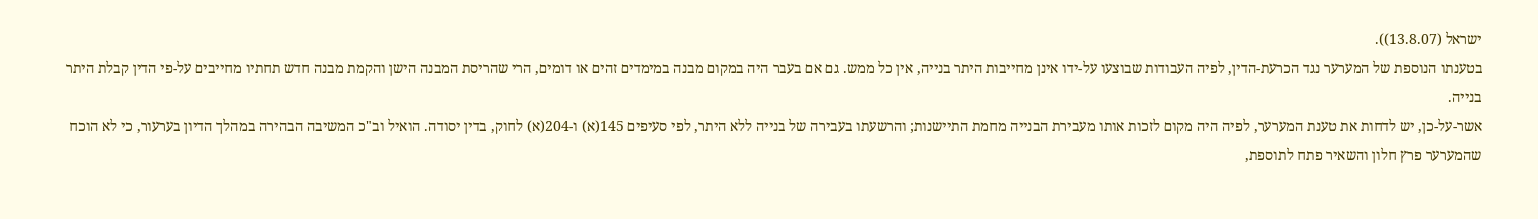ישראל (13.8.07)).
בטענתו הנוספת של המערער נגד הכרעת-הדין, לפיה העבודות שבוצעו על-ידו אינן מחייבות היתר בנייה, אין כל ממש. גם אם בעבר היה במקום מבנה במימדים זהים או דומים, הרי שהריסת המבנה הישן והקמת מבנה חדש תחתיו מחייבים על-פי הדין קבלת היתר בנייה.
אשר-על-כן, יש לדחות את טענת המערער, לפיה היה מקום לזכות אותו מעבירת הבנייה מחמת התיישנות; והרשעתו בעבירה של בנייה ללא היתר, לפי סעיפים 145(א) ו-204(א) לחוק, בדין יסודה. הואיל וב"כ המשיבה הבהירה במהלך הדיון בערעור, כי לא הוכח שהמערער פרץ חלון והשאיר פתח לתוספת,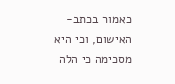כאמור בכתב-האישום, וכי היא מסכימה כי הלה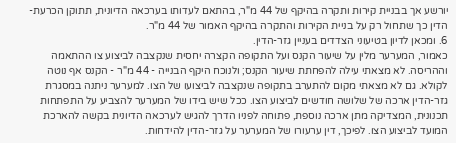יורשע אך בבניית קירות ותקרה בהיקף של 44 מ"ר, בהתאם לעדותו בערכאה הדיונית, תתוקן הכרעת-הדין כך שתחול רק על בניית הקירות והתקרה בהיקף האמור של 44 מ"ר.
6. ומכאן לדיון בטיעוני הצדדים בעניין גזר-הדין.
כאמור, המערער מלין על שיעור הקנס ועל התקופה הקצרה יחסית שנקצבה לביצוע צו ההתאמה וההריסה. לא מצאתי עילה להפחתת שיעור הקנס; ולנוכח היקף הבנייה - 44 מ"ר - הקנס אף נוטה לקולא. גם לא מצאתי מקום להתערב בתקופה שנקצבה לביצועו של הצו. למערער ניתנה במסגרת גזר-הדין ארכה של שלושה חודשים לביצוע הצו. ככל שיש בידו של המערער להצביע על התפתחות תכנונית, המצדיקה מתן ארכה נוספת, פתוחה לפניו הדרך להגיש לערכאה הדיונית בקשה להארכת המועד לביצוע הצו. לפיכך, דין ערעורו של המערער על גזר-הדין להידחות.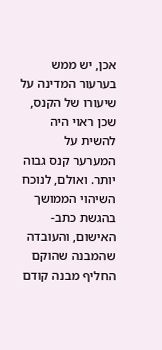אכן, יש ממש בערעור המדינה על שיעורו של הקנס, שכן ראוי היה להשית על המערער קנס גבוה יותר. ואולם, לנוכח השיהוי הממושך בהגשת כתב-האישום, והעובדה שהמבנה שהוקם החליף מבנה קודם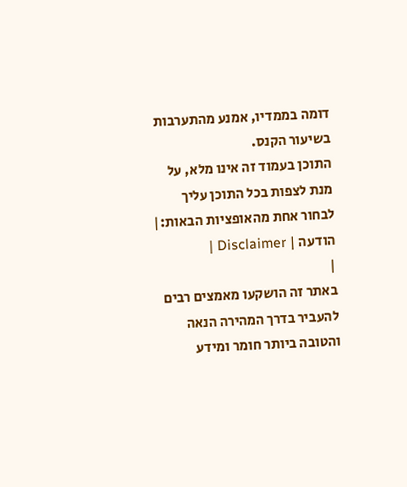דומה בממדיו, אמנע מהתערבות בשיעור הקנס.
התוכן בעמוד זה אינו מלא, על מנת לצפות בכל התוכן עליך לבחור אחת מהאופציות הבאות:| הודעה | Disclaimer |
|
באתר זה הושקעו מאמצים רבים להעביר בדרך המהירה הנאה והטובה ביותר חומר ומידע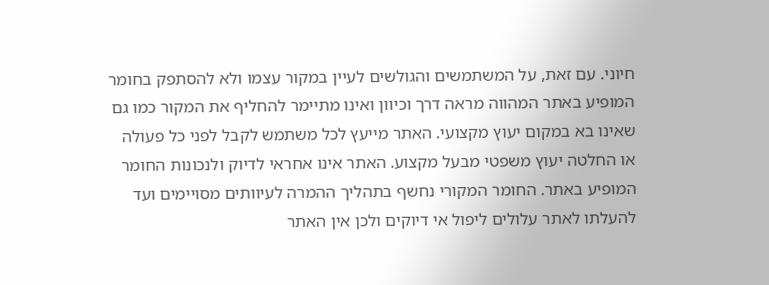חיוני. עם זאת, על המשתמשים והגולשים לעיין במקור עצמו ולא להסתפק בחומר המופיע באתר המהווה מראה דרך וכיוון ואינו מתיימר להחליף את המקור כמו גם שאינו בא במקום יעוץ מקצועי. האתר מייעץ לכל משתמש לקבל לפני כל פעולה או החלטה יעוץ משפטי מבעל מקצוע. האתר אינו אחראי לדיוק ולנכונות החומר המופיע באתר. החומר המקורי נחשף בתהליך ההמרה לעיוותים מסויימים ועד להעלתו לאתר עלולים ליפול אי דיוקים ולכן אין האתר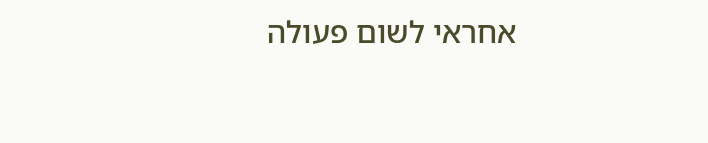אחראי לשום פעולה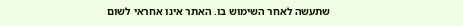שתעשה לאחר השימוש בו. האתר אינו אחראי לשום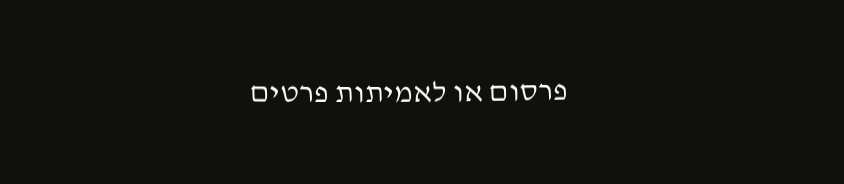פרסום או לאמיתות פרטים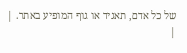של כל אדם, תאגיד או גוף המופיע באתר. |
|